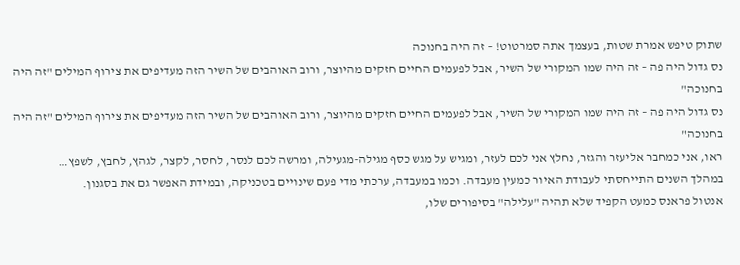שתוק טיפש אמרת שטות, בעצמך אתה סמרטוט! – זה היה בחנוכה
נס גדול היה פה – זה היה שמו המקורי של השיר, אבל לפעמים החיים חזקים מהיוצר, ורוב האוהבים של השיר הזה מעדיפים את צירוף המילים "זה היה בחנוכה"
נס גדול היה פה – זה היה שמו המקורי של השיר, אבל לפעמים החיים חזקים מהיוצר, ורוב האוהבים של השיר הזה מעדיפים את צירוף המילים "זה היה בחנוכה"
ראו, אני כמחבר אליעזר והגזר, נחלץ אני לכם לעזר, ומגיש על מגש כסף מגילה-מגעילה, ומרשה לכם לנסר, לחסר, לקצר, לגהץ, לחבץ, לשפץ…
במהלך השנים התייחסתי לעבודת האיור כמעין מעבדה. וכמו במעבדה, ערכתי מדי פעם שינויים בטכניקה, ובמידת האפשר גם את בסגנון.
אנטול פראנס כמעט הקפיד שלא תהיה "עלילה" בסיפורים שלו,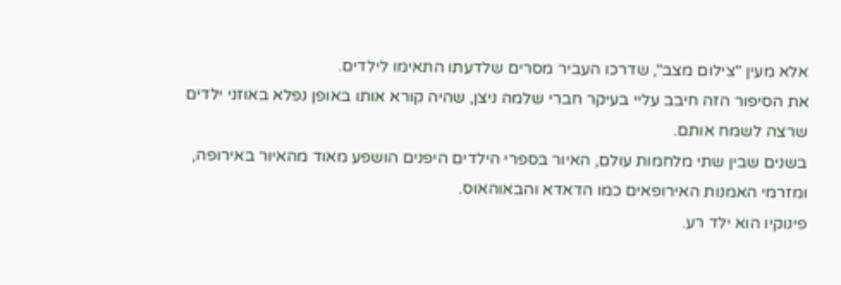אלא מעין "צילום מצב", שדרכו העביר מסרים שלדעתו התאימו לילדים.
את הסיפור הזה חיבב עליי בעיקר חברי שלמה ניצן, שהיה קורא אותו באופן נפלא באוזני ילדים שרצה לשמח אותם.
בשנים שבין שתי מלחמות עולם, האיור בספרי הילדים היפנים הושפע מאוד מהאיור באירופה, ומזרמי האמנות האירופאים כמו הדאדא והבאוהאוס.
פינוקיו הוא ילד רע.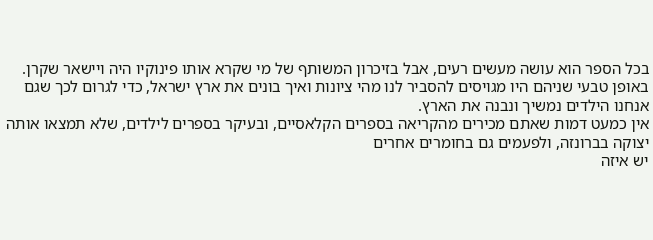בכל הספר הוא עושה מעשים רעים, אבל בזיכרון המשותף של מי שקרא אותו פינוקיו היה ויישאר שקרן.
באופן טבעי שניהם היו מגויסים להסביר לנו מהי ציונות ואיך בונים את ארץ ישראל, כדי לגרום לכך שגם אנחנו הילדים נמשיך ונבנה את הארץ.
אין כמעט דמות שאתם מכירים מהקריאה בספרים הקלאסיים, ובעיקר בספרים לילדים, שלא תמצאו אותה יצוקה בברונזה, ולפעמים גם בחומרים אחרים
יש איזה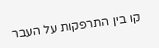קו בין התרפקות על העבר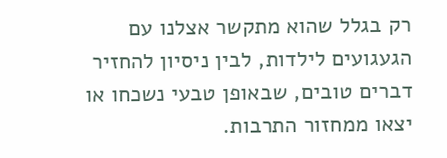רק בגלל שהוא מתקשר אצלנו עם הגעגועים לילדות, לבין ניסיון להחזיר דברים טובים, שבאופן טבעי נשכחו או יצאו ממחזור התרבות.